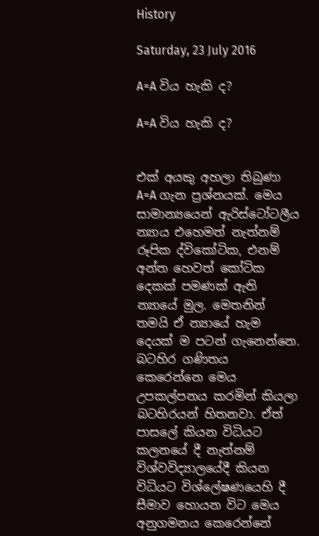History

Saturday, 23 July 2016

A=A විය හැකි ද?

A=A විය හැකි ද?


එක් අයකු අහලා තිබුණා A=A ගැන ප්‍රශ්නයක්. මෙය සාමාන්‍යයෙන් ඇරිස්ටෝටලීය න්‍යාය එහෙමත් නැත්නම් රූපික ද්විකෝටික, එනම් අන්ත හෙවත් කෝටික දෙකක් පමණක් ඇති න්‍යායේ මුල. මෙතනින් තමයි ඒ න්‍යායේ හැම දෙයක් ම පටන් ගැනෙන්නෙ. බටහිර ගණිතය කෙරෙන්නෙ මෙය උපකල්පනය කරමින් කියලා බටහිරයන් හිතනවා. ඒත් පාසලේ කියන විධියට කලනයේ දී නැත්නම් විශ්වවිද්‍යාලයේදී කියන විධියට විශ්ලේෂණයෙහි දී සීමාව හොයන විට මෙය අනුගමනය කෙරෙන්නේ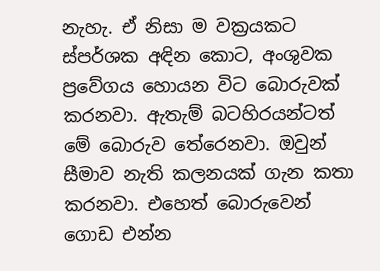නැහැ. ඒ නිසා ම වක්‍රයකට ස්පර්ශක අඳින කොට, අංශුවක ප්‍රවේගය හොයන විට බොරුවක් කරනවා. ඇතැම් බටහිරයන්ටත් මේ බොරුව තේරෙනවා. ඔවුන්  සීමාව නැති කලනයක් ගැන කතා කරනවා. එහෙත් බොරුවෙන් ගොඩ එන්න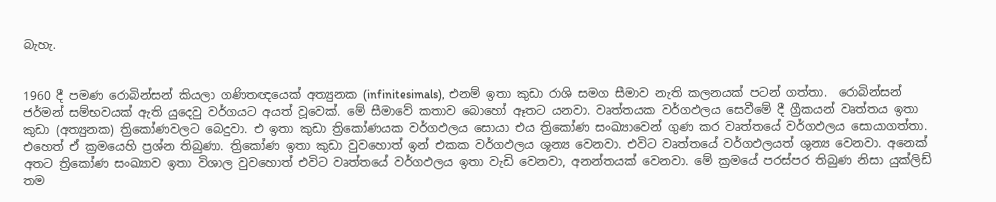බැහැ.


1960 දී පමණ රොබින්සන් කියලා ගණිතඥයෙක් අත්‍යුනක (infinitesimals), එනම් ඉතා කුඩා රාශි සමග සීමාව නැති කලනයක් පටන් ගත්තා.  රොබින්සන්  ජර්මන් සම්භවයක් ඇති යුදෙවු වර්ගයට අයත් වූවෙක්. මේ සීමාවේ කතාව බොහෝ ඈතට යනවා. වෘත්තයක වර්ගඵලය සෙවීමේ දී ග්‍රීකයන් වෘත්තය ඉතා කුඩා (අත්‍යුනක) ත්‍රිකෝණවලට බෙදුවා. එ ඉතා කුඩා ත්‍රිකෝණයක වර්ගඵලය සොයා එය ත්‍රිකෝණ සංඛ්‍යාවෙන් ගුණ කර වෘත්තයේ වර්ගඵලය සොයාගත්තා. එහෙත් ඒ ක්‍රමයෙහි ප්‍රශ්න තිබුණා. ත්‍රිකෝණ ඉතා කුඩා වුවහොත් ඉන් එකක වර්ගඵලය ශූන්‍ය වෙනවා. එවිට වෘත්තයේ වර්ගඵලයත් ශුන්‍ය වෙනවා. අනෙක් අතට ත්‍රිකෝණ සංඛ්‍යාව ඉතා විශාල වුවහොත් එවිට වෘත්තයේ වර්ගඵලය ඉතා වැඩි වෙනවා, අනන්තයක් වෙනවා. මේ ක්‍රමයේ පරස්පර තිබුණ නිසා යුක්ලිඩ් තම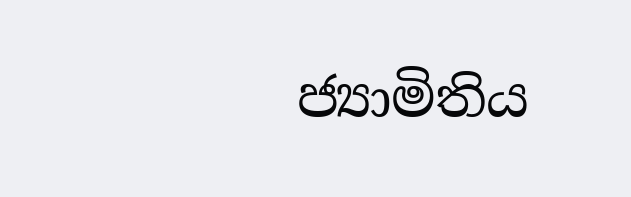ජ්‍යාමිතිය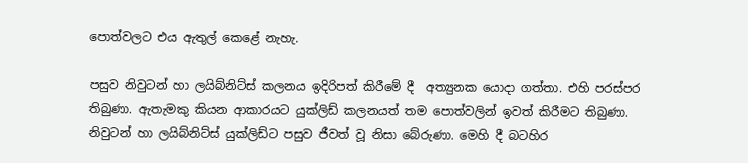පොත්වලට එය ඇතුල් කෙළේ නැහැ.

පසුව නිවුටන් හා ලයිබ්නිට්ස් කලනය ඉදිරිපත් කිරීමේ දී  අත්‍යුනක යොදා ගත්තා. එහි පරස්පර තිබුණා. ඇතැමකු කියන ආකාරයට යුක්ලිඩ් කලනයත් තම පොත්වලින් ඉවත් කිරීමට තිබුණා. නිවුටන් හා ලයිබ්නිට්ස් යුක්ලිඩ්ට පසුව ජීවත් වූ නිසා බේරුණා. මෙහි දී බටහිර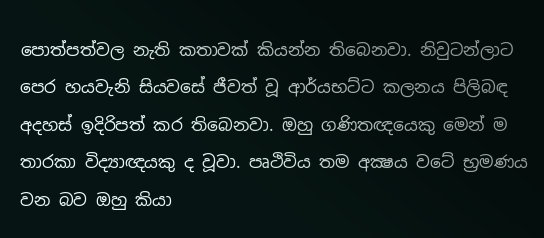පොත්පත්වල නැති කතාවක් කියන්න තිබෙනවා. නිවුටන්ලාට පෙර හයවැනි සියවසේ ජීවත් වූ ආර්යභට්ට කලනය පිලිබඳ අදහස් ඉදිරිපත් කර තිබෙනවා. ඔහු ගණිතඥයෙකු මෙන් ම තාරකා විද්‍යාඥයකු ද වූවා. පෘථිවිය තම අක්‍ෂය වටේ භ්‍රමණය වන බව ඔහු කියා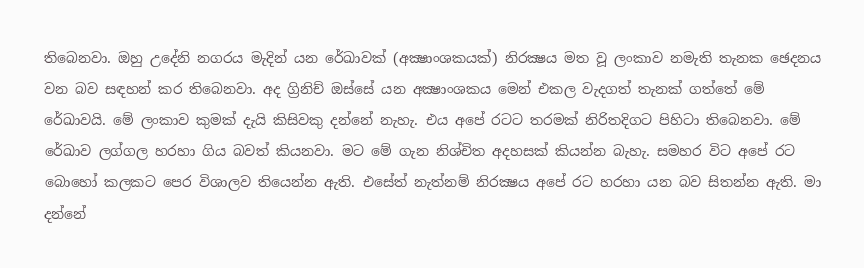තිබෙනවා. ඔහු උදේනි නගරය මැදින් යන රේඛාවක් (අක්‍ෂාංශකයක්) නිරක්‍ෂය මත වූ ලංකාව නමැති තැනක ඡෙදනය වන බව සඳහන් කර තිබෙනවා. අද ග්‍රිනිච් ඔස්සේ යන අක්‍ෂාංශකය මෙන් එකල වැදගත් තැනක් ගත්තේ මේ  රේඛාවයි. මේ ලංකාව කුමක් දැයි කිසිවකු දන්නේ නැහැ. එය අපේ රටට තරමක් නිරිතදිගට පිහිටා තිබෙනවා. මේ රේඛාව ලග්ගල හරහා ගිය බවත් කියනවා. මට මේ ගැන නිශ්චිත අදහසක් කියන්න බැහැ. සමහර විට අපේ රට බොහෝ කලකට පෙර විශාලව තියෙන්න ඇති. එසේත් නැත්නම් නිරක්‍ෂය අපේ රට හරහා යන බව සිතන්න ඇති. මා දන්නේ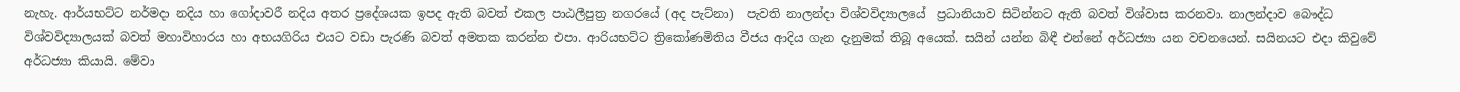නැහැ. ආර්යභට්ට නර්මදා නදිය හා ගෝදාවරී නදිය අතර ප්‍රදේශයක ඉපද ඇති බවත් එකල පාඨලීපුත්‍ර නගරයේ (අද පැට්නා)  පැවති නාලන්දා විශ්වවිද්‍යාලයේ  ප්‍රධානියාව සිටින්නට ඇති බවත් විශ්වාස කරනවා. නාලන්දාව බෞද්ධ විශ්වවිද්‍යාලයක් බවත් මහාවිහාරය හා අභයගිරිය එයට වඩා පැරණි බවත් අමතක කරන්න එපා. ආරියභට්ට ත්‍රිකෝණමිතිය වීජය ආදිය ගැන දැනුමක් තිබූ අයෙක්. සයින් යන්න බිඳී එන්නේ අර්ධජ්‍යා යන වචනයෙන්. සයිනයට එදා කිවුවේ අර්ධජ්‍යා කියායි. මේවා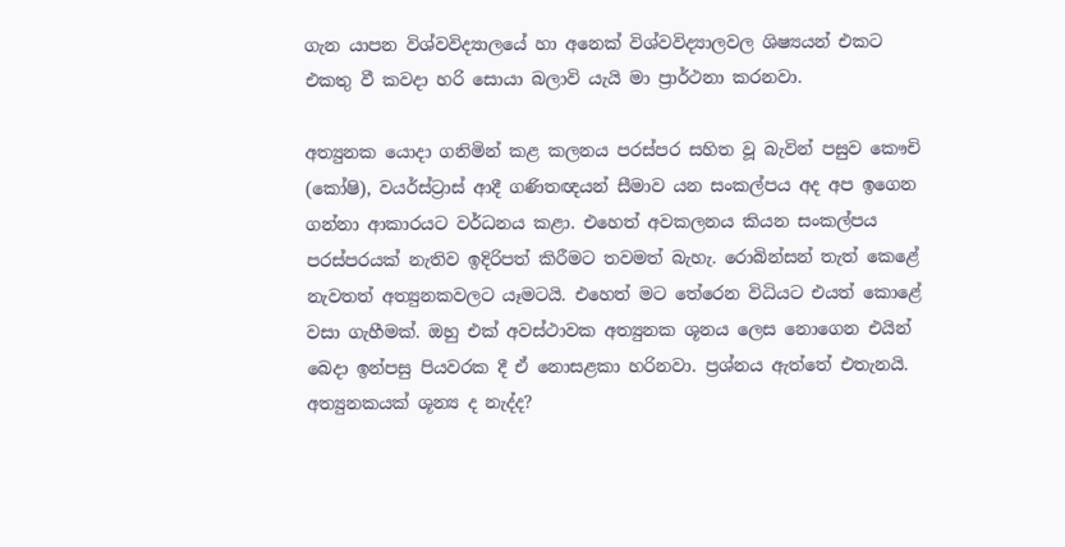ගැන යාපන විශ්වවිද්‍යාලයේ හා අනෙක් විශ්වවිද්‍යාලවල ශිෂ්‍යයන් එකට එකතු වී කවදා හරි සොයා බලාවි යැයි මා ප්‍රාර්ථනා කරනවා.

අත්‍යුනක යොදා ගනිමින් කළ කලනය පරස්පර සහිත වූ බැවින් පසුව කෞචි (කෝෂි), වයර්ස්ට්‍රාස් ආදී ගණිතඥයන් සීමාව යන සංකල්පය අද අප ඉගෙන ගන්නා ආකාරයට වර්ධනය කළා. එහෙත් අවකලනය කියන සංකල්පය පරස්පරයක් නැතිව ඉදිරිපත් කිරීමට තවමත් බැහැ. රොබින්සන් තැත් කෙළේ නැවතත් අත්‍යුනකවලට යෑමටයි. එහෙත් මට තේරෙන විධියට එයත් කොළේ වසා ගැහීමක්. ඔහු එක් අවස්ථාවක අත්‍යුනක ශූනය ලෙස නොගෙන එයින් බෙදා ඉන්පසු පියවරක දී ඒ නොසළකා හරිනවා. ප්‍රශ්නය ඇත්තේ එතැනයි. අත්‍යුනකයක් ශූන්‍ය ද නැද්ද?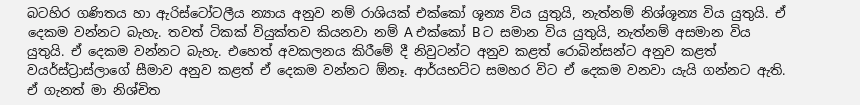බටහිර ගණිතය හා ඇරිස්ටෝටලීය න්‍යාය අනුව නම් රාශියක් එක්කෝ ශූන්‍ය විය යුතුයි, නැත්නම් නිශ්ශූන්‍ය විය යුතුයි. ඒ දෙකම වන්නට බැහැ. තවත් ටිකක් වියුක්තව කියනවා නම් A එක්කෝ B ට සමාන විය යුතුයි, නැත්නම් අසමාන විය යුතුයි. ඒ දෙකම වන්නට බැහැ. එහෙත් අවකලනය කිරීමේ දී නිවුටන්ට අනුව කළත් රොබින්සන්ට අනුව කළත් වයර්ස්ට්‍රාස්ලාගේ සීමාව අනුව කළත් ඒ දෙකම වන්නට ඕනෑ. ආර්යභට්ට සමහර විට ඒ දෙකම වනවා යැයි ගන්නට ඇති. ඒ ගැනත් මා නිශ්චිත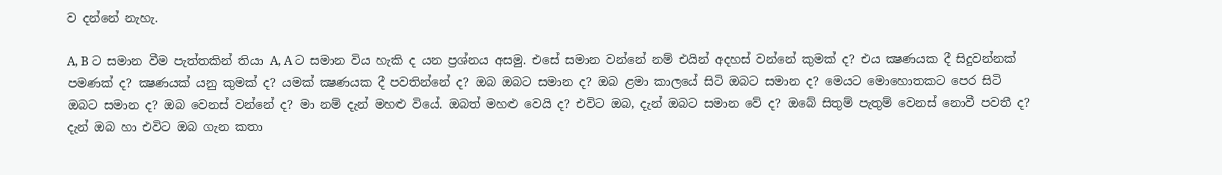ව දන්නේ නැහැ.

A, B ට සමාන වීම පැත්තකින් තියා A, A ට සමාන විය හැකි ද යන ප්‍රශ්නය අසමු. එසේ සමාන වන්නේ නම් එයින් අදහස් වන්නේ කුමක් ද? එය ක්‍ෂණයක දී සිදුවන්නක් පමණක් ද? ක්‍ෂණයක් යනු කුමක් ද? යමක් ක්‍ෂණයක දී පවතින්නේ ද? ඔබ ඔබට සමාන ද? ඔබ ළමා කාලයේ සිටි ඔබට සමාන ද? මෙයට මොහොතකට පෙර සිටි ඔබට සමාන ද? ඔබ වෙනස් වන්නේ ද? මා නම් දැන් මහළු වියේ. ඔබත් මහළු වෙයි ද? එවිට ඔබ, දැන් ඔබට සමාන වේ ද? ඔබේ සිතුම් පැතුම් වෙනස් නොවී පවතී ද? දැන් ඔබ හා එවිට ඔබ ගැන කතා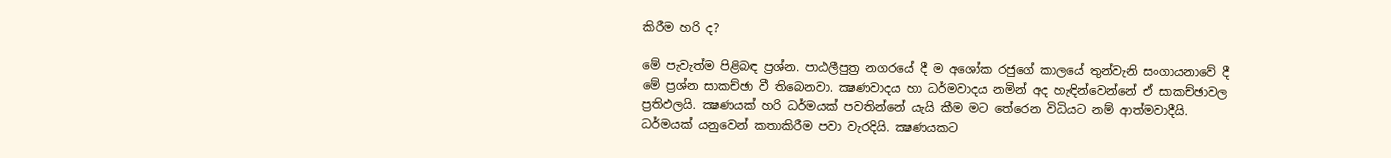කිරීම හරි ද?

මේ පැවැත්ම පිළිබඳ ප්‍රශ්න. පාඨලීපුත්‍ර නගරයේ දී ම අශෝක රජුගේ කාලයේ තුන්වැනි සංගායනාවේ දී මේ ප්‍රශ්න සාකච්ඡා වී තිබෙනවා. ක්‍ෂණවාදය හා ධර්මවාදය නමින් අද හැඳින්වෙන්නේ ඒ සාකච්ඡාවල ප්‍රතිඵලයි. ක්‍ෂණයක් හරි ධර්මයක් පවතින්නේ යැයි කීම මට තේරෙන විධියට නම් ආත්මවාදීයි. ධර්මයක් යනුවෙන් කතාකිරීම පවා වැරදියි. ක්‍ෂණයකට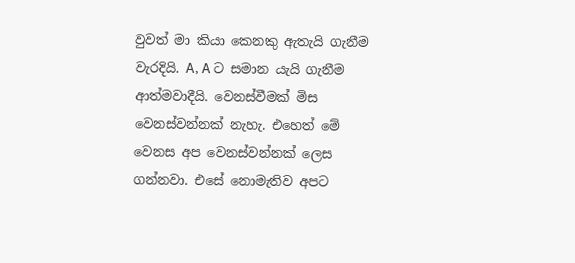වුවත් මා කියා කෙනකු ඇතැයි ගැනීම වැරදියි. A, A ට සමාන යැයි ගැනීම ආත්මවාදීයි. වෙනස්වීමක් මිස වෙනස්වන්නක් නැහැ. එහෙත් මේ වෙනස අප වෙනස්වන්නක් ලෙස ගන්නවා. එසේ නොමැතිව අපට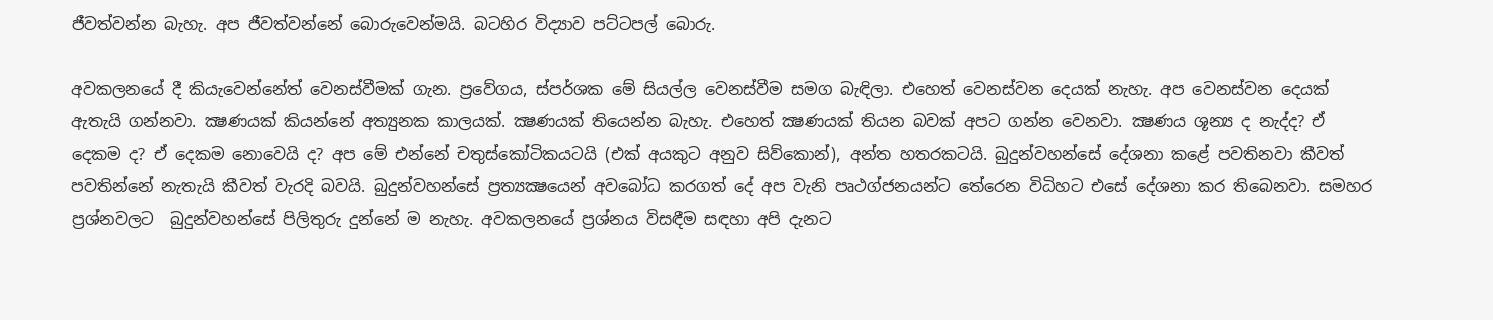ජීවත්වන්න බැහැ. අප ජීවත්වන්නේ බොරුවෙන්මයි. බටහිර විද්‍යාව පට්ටපල් බොරු.

අවකලනයේ දී කියැවෙන්නේත් වෙනස්වීමක් ගැන. ප්‍රවේගය, ස්පර්ශක මේ සියල්ල වෙනස්වීම සමග බැඳිලා. එහෙත් වෙනස්වන දෙයක් නැහැ. අප වෙනස්වන දෙයක් ඇතැයි ගන්නවා. ක්‍ෂණයක් කියන්නේ අත්‍යුනක කාලයක්. ක්‍ෂණයක් තියෙන්න බැහැ. එහෙත් ක්‍ෂණයක් තියන බවක් අපට ගන්න වෙනවා. ක්‍ෂණය ශූන්‍ය ද නැද්ද? ඒ දෙකම ද? ඒ දෙකම නොවෙයි ද? අප මේ එන්නේ චතුස්කෝටිකයටයි (එක් අයකුට අනුව සිව්කොන්), අන්ත හතරකටයි. බුදුන්වහන්සේ දේශනා කළේ පවතිනවා කීවත් පවතින්නේ නැතැයි කීවත් වැරදි බවයි. බුදුන්වහන්සේ ප්‍රත්‍යක්‍ෂයෙන් අවබෝධ කරගත් දේ අප වැනි පෘථග්ජනයන්ට තේරෙන විධිහට එසේ දේශනා කර තිබෙනවා. සමහර ප්‍රශ්නවලට  බුදුන්වහන්සේ පිලිතුරු දුන්නේ ම නැහැ. අවකලනයේ ප්‍රශ්නය විසඳීම සඳහා අපි දැනට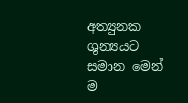අත්‍යුනක ශුන්‍යයට සමාන මෙන් ම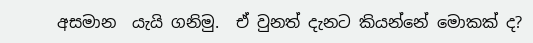අසමාන  යැයි ගනිමු.  ඒ වුනත් දැනට කියන්නේ මොකක් ද?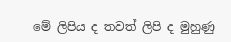මේ ලිපිය ද තවත් ලිපි ද මුහුණු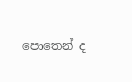පොතෙන් ද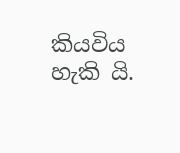කියවිය හැකි යි.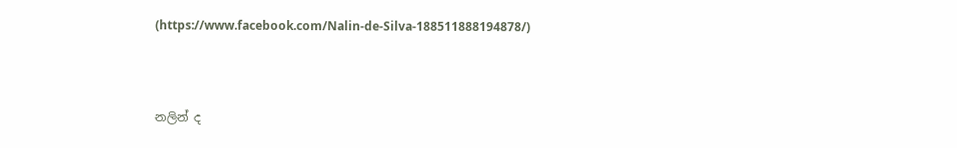(https://www.facebook.com/Nalin-de-Silva-188511888194878/)



නලින් ද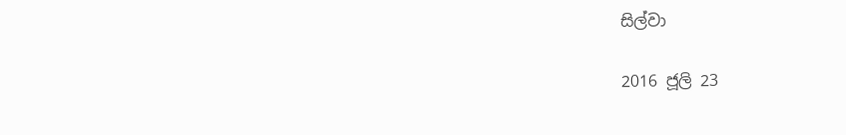සිල්වා

2016 ජූලි 23